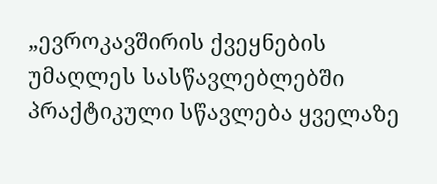„ევროკავშირის ქვეყნების უმაღლეს სასწავლებლებში პრაქტიკული სწავლება ყველაზე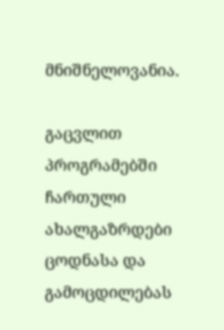მნიშნელოვანია.

გაცვლით პროგრამებში ჩართული ახალგაზრდები ცოდნასა და გამოცდილებას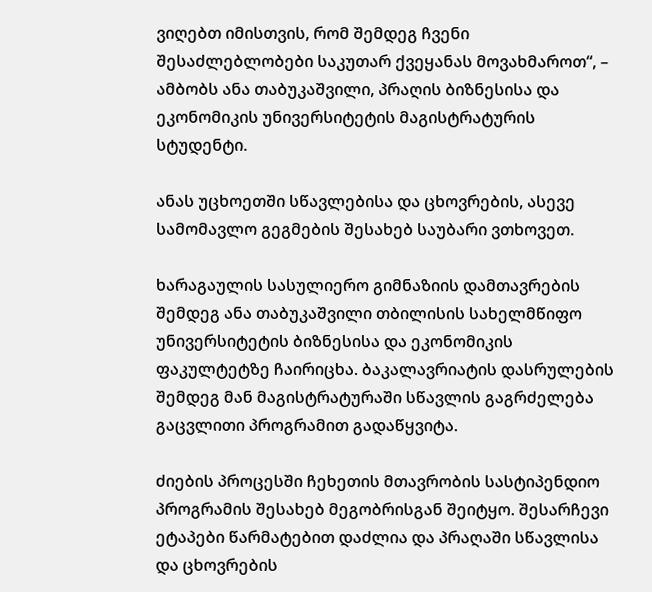ვიღებთ იმისთვის, რომ შემდეგ ჩვენი შესაძლებლობები საკუთარ ქვეყანას მოვახმაროთ“, – ამბობს ანა თაბუკაშვილი, პრაღის ბიზნესისა და ეკონომიკის უნივერსიტეტის მაგისტრატურის სტუდენტი.

ანას უცხოეთში სწავლებისა და ცხოვრების, ასევე სამომავლო გეგმების შესახებ საუბარი ვთხოვეთ.

ხარაგაულის სასულიერო გიმნაზიის დამთავრების შემდეგ ანა თაბუკაშვილი თბილისის სახელმწიფო უნივერსიტეტის ბიზნესისა და ეკონომიკის ფაკულტეტზე ჩაირიცხა. ბაკალავრიატის დასრულების შემდეგ მან მაგისტრატურაში სწავლის გაგრძელება გაცვლითი პროგრამით გადაწყვიტა.

ძიების პროცესში ჩეხეთის მთავრობის სასტიპენდიო პროგრამის შესახებ მეგობრისგან შეიტყო. შესარჩევი ეტაპები წარმატებით დაძლია და პრაღაში სწავლისა და ცხოვრების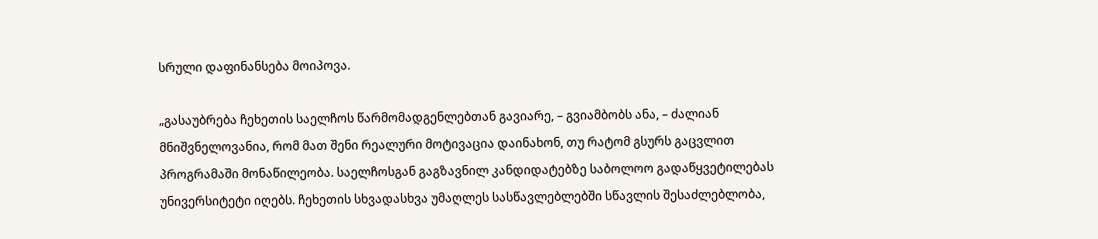სრული დაფინანსება მოიპოვა.

„გასაუბრება ჩეხეთის საელჩოს წარმომადგენლებთან გავიარე, – გვიამბობს ანა, – ძალიან მნიშვნელოვანია, რომ მათ შენი რეალური მოტივაცია დაინახონ, თუ რატომ გსურს გაცვლით პროგრამაში მონაწილეობა. საელჩოსგან გაგზავნილ კანდიდატებზე საბოლოო გადაწყვეტილებას უნივერსიტეტი იღებს. ჩეხეთის სხვადასხვა უმაღლეს სასწავლებლებში სწავლის შესაძლებლობა,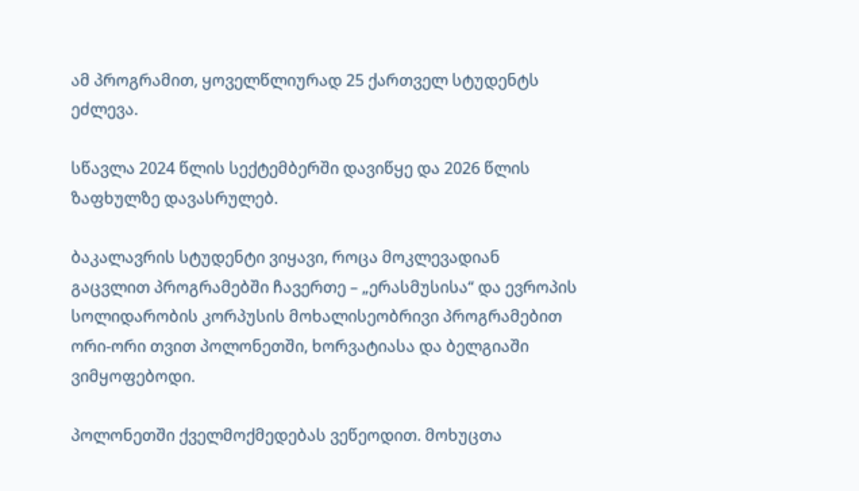ამ პროგრამით, ყოველწლიურად 25 ქართველ სტუდენტს ეძლევა.

სწავლა 2024 წლის სექტემბერში დავიწყე და 2026 წლის ზაფხულზე დავასრულებ.

ბაკალავრის სტუდენტი ვიყავი, როცა მოკლევადიან გაცვლით პროგრამებში ჩავერთე – „ერასმუსისა“ და ევროპის სოლიდარობის კორპუსის მოხალისეობრივი პროგრამებით ორი-ორი თვით პოლონეთში, ხორვატიასა და ბელგიაში ვიმყოფებოდი.

პოლონეთში ქველმოქმედებას ვეწეოდით. მოხუცთა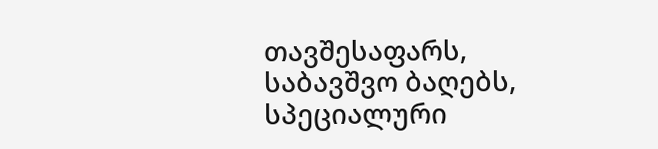თავშესაფარს, საბავშვო ბაღებს, სპეციალური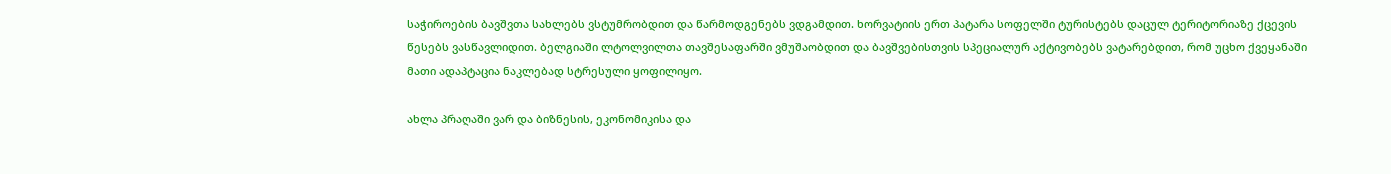საჭიროების ბავშვთა სახლებს ვსტუმრობდით და წარმოდგენებს ვდგამდით. ხორვატიის ერთ პატარა სოფელში ტურისტებს დაცულ ტერიტორიაზე ქცევის წესებს ვასწავლიდით. ბელგიაში ლტოლვილთა თავშესაფარში ვმუშაობდით და ბავშვებისთვის სპეციალურ აქტივობებს ვატარებდით, რომ უცხო ქვეყანაში მათი ადაპტაცია ნაკლებად სტრესული ყოფილიყო.

ახლა პრაღაში ვარ და ბიზნესის, ეკონომიკისა და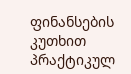ფინანსების კუთხით პრაქტიკულ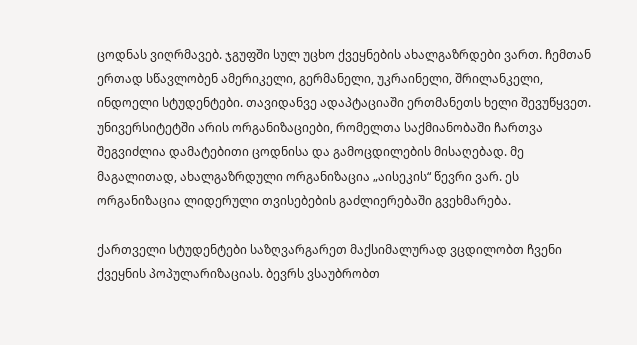ცოდნას ვიღრმავებ. ჯგუფში სულ უცხო ქვეყნების ახალგაზრდები ვართ. ჩემთან ერთად სწავლობენ ამერიკელი, გერმანელი, უკრაინელი, შრილანკელი, ინდოელი სტუდენტები. თავიდანვე ადაპტაციაში ერთმანეთს ხელი შევუწყვეთ. უნივერსიტეტში არის ორგანიზაციები, რომელთა საქმიანობაში ჩართვა შეგვიძლია დამატებითი ცოდნისა და გამოცდილების მისაღებად. მე მაგალითად, ახალგაზრდული ორგანიზაცია „აისეკის“ წევრი ვარ. ეს ორგანიზაცია ლიდერული თვისებების გაძლიერებაში გვეხმარება.

ქართველი სტუდენტები საზღვარგარეთ მაქსიმალურად ვცდილობთ ჩვენი ქვეყნის პოპულარიზაციას. ბევრს ვსაუბრობთ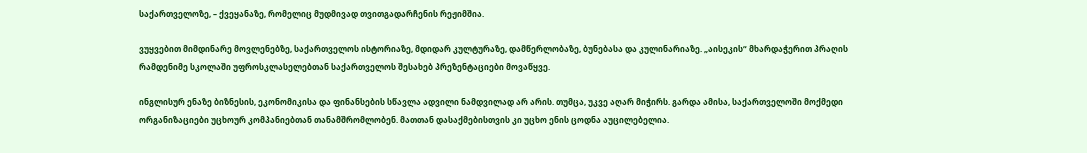საქართველოზე, – ქვეყანაზე, რომელიც მუდმივად თვითგადარჩენის რეჟიმშია.

ვუყვებით მიმდინარე მოვლენებზე, საქართველოს ისტორიაზე, მდიდარ კულტურაზე, დამწერლობაზე, ბუნებასა და კულინარიაზე. „აისეკის“ მხარდაჭერით პრაღის რამდენიმე სკოლაში უფროსკლასელებთან საქართველოს შესახებ პრეზენტაციები მოვაწყვე.

ინგლისურ ენაზე ბიზნესის, ეკონომიკისა და ფინანსების სწავლა ადვილი ნამდვილად არ არის. თუმცა, უკვე აღარ მიჭირს. გარდა ამისა, საქართველოში მოქმედი ორგანიზაციები უცხოურ კომპანიებთან თანამშრომლობენ. მათთან დასაქმებისთვის კი უცხო ენის ცოდნა აუცილებელია.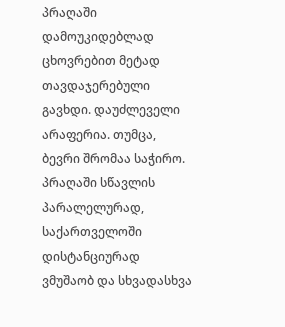პრაღაში დამოუკიდებლად ცხოვრებით მეტად თავდაჯერებული გავხდი. დაუძლეველი არაფერია. თუმცა, ბევრი შრომაა საჭირო. პრაღაში სწავლის პარალელურად, საქართველოში დისტანციურად ვმუშაობ და სხვადასხვა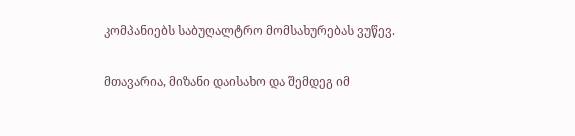კომპანიებს საბუღალტრო მომსახურებას ვუწევ.

მთავარია, მიზანი დაისახო და შემდეგ იმ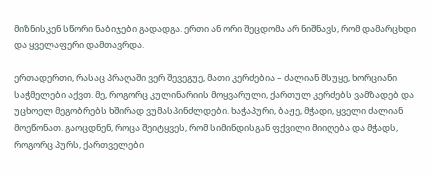მიზნისკენ სწორი ნაბიჯები გადადგა. ერთი ან ორი შეცდომა არ ნიშნავს, რომ დამარცხდი და ყველაფერი დამთავრდა.

ერთადერთი, რასაც პრაღაში ვერ შევეგუე, მათი კერძებია – ძალიან მსუყე, ხორციანი საჭმელები აქვთ. მე, როგორც კულინარიის მოყვარული, ქართულ კერძებს ვამზადებ და უცხოელ მეგობრებს ხშირად ვუმასპინძლდები. ხაჭაპური, ბაჟე, მჭადი, ყველი ძალიან მოეწონათ. გაოცდნენ, როცა შეიტყვეს, რომ სიმინდისგან ფქვილი მიიღება და მჭადს, როგორც პურს, ქართველები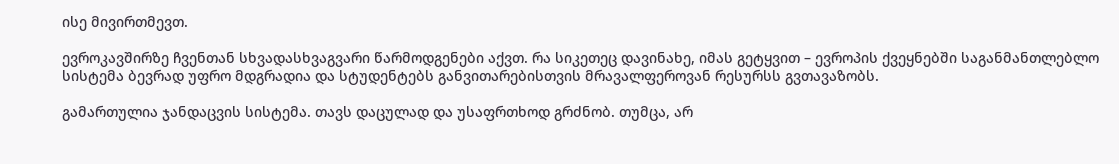ისე მივირთმევთ.

ევროკავშირზე ჩვენთან სხვადასხვაგვარი წარმოდგენები აქვთ. რა სიკეთეც დავინახე, იმას გეტყვით – ევროპის ქვეყნებში საგანმანთლებლო სისტემა ბევრად უფრო მდგრადია და სტუდენტებს განვითარებისთვის მრავალფეროვან რესურსს გვთავაზობს.

გამართულია ჯანდაცვის სისტემა. თავს დაცულად და უსაფრთხოდ გრძნობ. თუმცა, არ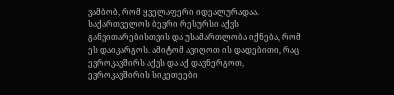ვამბობ, რომ ყველაფერი იდეალურადაა. საქართველოს ბევრი რესურსი აქვს განვითარებისთვის და უსამართლობა იქნება, რომ ეს დაიკარგოს. ამიტომ ავიღოთ ის დადებითი, რაც ევროკავშირს აქვს და აქ დავნერგოთ, ევროკავშირის სიკეთეები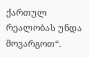ქართულ რეალობას უნდა მოვარგოთ“.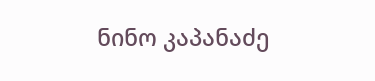ნინო კაპანაძე